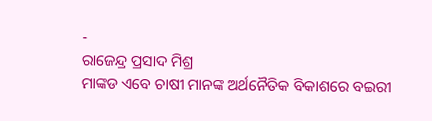-
ରାଜେନ୍ଦ୍ର ପ୍ରସାଦ ମିଶ୍ର
ମାଙ୍କଡ ଏବେ ଚାଷୀ ମାନଙ୍କ ଅର୍ଥନୈତିକ ବିକାଶରେ ବଇରୀ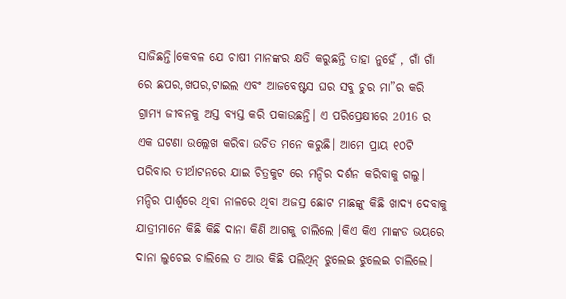ସାଜିଛନ୍ତି।କେବଳ ଯେ ଚାଷୀ ମାନଙ୍କର କ୍ଷତି କରୁଛନ୍ତି ତାହା ନୁହେଁ , ଗାଁ ଗାଁ ରେ ଛପର,ଖପର,ଟାଇଲ ଏବଂ ଆଜବେଷ୍ଟସ ଘର ସବୁ ଚୁର ମା”ର କରି ଗ୍ରାମ୍ୟ ଜୀବନକୁ ଅସ୍ତ ବ୍ୟସ୍ତ କରି ପକାଉଛନ୍ତି। ଏ ପରିପ୍ରେକ୍ଷୀରେ 2016 ର ଏକ ଘଟଣା ଉଲ୍ଲେଖ କରିବା ଉଚିତ ମନେ କରୁଛି। ଆମେ ପ୍ରାୟ ୧୦ଟି ପରିବାର ତୀର୍ଥାଟନରେ ଯାଇ ଚିତ୍ରକୁଟ ରେ ମନ୍ଦିର ଦର୍ଶନ କରିବାକୁ ଗଲୁ। ମନ୍ଦିର ପାର୍ଶ୍ବରେ ଥିବା ନାଳରେ ଥିବା ଅଜସ୍ର ଛୋଟ ମାଛଙ୍କୁ କିଛି ଖାଦ୍ୟ ଦେବାକୁ ଯାତ୍ରୀମାନେ କିଛି କିଛି ଦାନା କିଣି ଆଗକୁ ଚାଲିଲେ ।କିଏ କିଏ ମାଙ୍କଡ ଭୟରେ ଦାନା ଲୁଚେଇ ଚାଲିଲେ ତ ଆଉ କିଛି ପଲିଥିନ୍ ଝୁଲେଇ ଝୁଲେଇ ଚାଲିଲେ।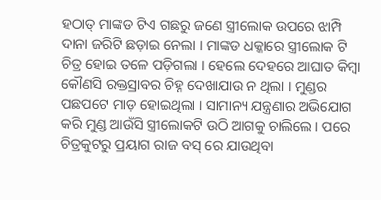ହଠାତ୍ ମାଙ୍କଡ ଟିଏ ଗଛରୁ ଜଣେ ସ୍ତ୍ରୀଲୋକ ଉପରେ ଝାମ୍ପି ଦାନା ଜରିଟି ଛଡ଼ାଇ ନେଲା । ମାଙ୍କଡ ଧକ୍କାରେ ସ୍ତ୍ରୀଲୋକ ଟି ଚିତ୍ର ହୋଇ ତଳେ ପଡ଼ିଗଲା । ହେଲେ ଦେହରେ ଆଘାତ କିମ୍ବା କୌଣସି ରକ୍ତସ୍ରାବର ଚିହ୍ନ ଦେଖାଯାଉ ନ ଥିଲା । ମୁଣ୍ଡର ପଛପଟେ ମାଡ଼ ହୋଇଥିଲା । ସାମାନ୍ୟ ଯନ୍ତ୍ରଣାର ଅଭିଯୋଗ କରି ମୁଣ୍ଡ ଆଉଁସି ସ୍ତ୍ରୀଲୋକଟି ଉଠି ଆଗକୁ ଚାଲିଲେ। ପରେ ଚିତ୍ରକୁଟରୁ ପ୍ରୟାଗ ରାଜ ବସ୍ ରେ ଯାଉଥିବା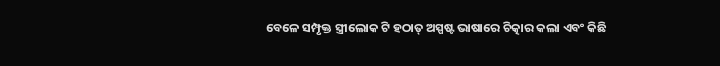ବେଳେ ସମ୍ପୃକ୍ତ ସ୍ତ୍ରୀଲୋକ ଟି ହଠାତ୍ ଅସ୍ପଷ୍ଟ ଭାଷାରେ ଚିତ୍କାର କଲା ଏବଂ କିଛି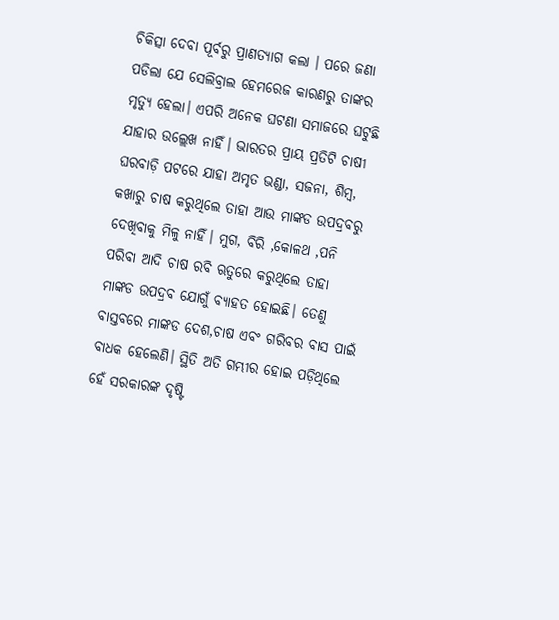ଚିକିତ୍ସା ଦେବା ପୂର୍ବରୁ ପ୍ରାଣତ୍ୟାଗ କଲା । ପରେ ଜଣା ପଡିଲା ଯେ ସେଲିବ୍ରାଲ ହେମରେଜ କାରଣରୁ ତାଙ୍କର ମୃତ୍ୟୁ ହେଲା। ଏପରି ଅନେକ ଘଟଣା ସମାଜରେ ଘଟୁଛି ଯାହାର ଉଲ୍ଲେଖ ନାହିଁ। ଭାରତର ପ୍ରାୟ ପ୍ରତିଟି ଚାଷୀ ଘରବାଡ଼ି ପଟରେ ଯାହା ଅମୃତ ଭଣ୍ଡା, ସଜନା, ଶିମ୍ବ, କଖାରୁ ଚାଷ କରୁଥିଲେ ତାହା ଆଉ ମାଙ୍କଡ ଉପଦ୍ରବରୁ ଦେଖିବାକୁ ମିଳୁ ନାହିଁ। ମୁଗ, ବିରି ,କୋଳଥ ,ପନି ପରିବା ଆଦି ଚାଷ ରବି ଋତୁରେ କରୁଥିଲେ ତାହା ମାଙ୍କଡ ଉପଦ୍ରବ ଯୋଗୁଁ ବ୍ୟାହତ ହୋଇଛି। ତେଣୁ ବାସ୍ତବରେ ମାଙ୍କଡ ଦେଶ,ଚାଷ ଏବଂ ଗରିବର ବାସ ପାଇଁ ବାଧକ ହେଲେଣି। ସ୍ଥିତି ଅତି ଗମ୍ଭୀର ହୋଇ ପଡ଼ିଥିଲେ ହେଁ ସରକାରଙ୍କ ଦୃଷ୍ଟି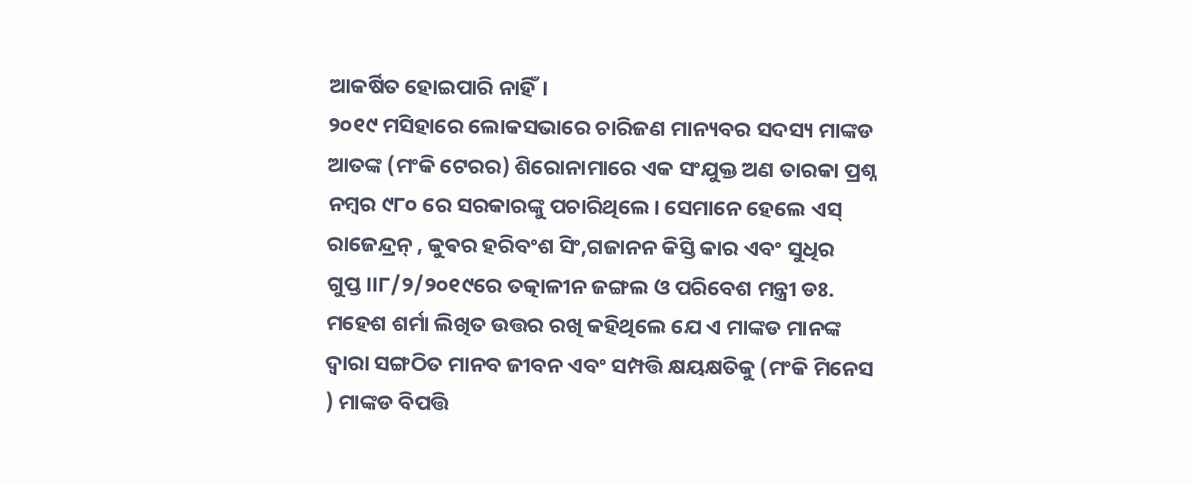ଆକର୍ଷିତ ହୋଇପାରି ନାହିଁ।
୨୦୧୯ ମସିହାରେ ଲୋକସଭାରେ ଚାରିଜଣ ମାନ୍ୟବର ସଦସ୍ୟ ମାଙ୍କଡ ଆତଙ୍କ (ମଂକି ଟେରର) ଶିରୋନାମାରେ ଏକ ସଂଯୁକ୍ତ ଅଣ ତାରକା ପ୍ରଶ୍ନ ନମ୍ବର ୯୮୦ ରେ ସରକାରଙ୍କୁ ପଚାରିଥିଲେ। ସେମାନେ ହେଲେ ଏସ୍ ରାଜେନ୍ଦ୍ରନ୍ , କୁଵର ହରିବଂଶ ସିଂ,ଗଜାନନ କିସ୍ତି କାର ଏବଂ ସୁଧିର ଗୁପ୍ତ।।୮/୨/୨୦୧୯ରେ ତତ୍କାଳୀନ ଜଙ୍ଗଲ ଓ ପରିବେଶ ମନ୍ତ୍ରୀ ଡଃ. ମହେଶ ଶର୍ମା ଲିଖିତ ଉତ୍ତର ରଖି କହିଥିଲେ ଯେ ଏ ମାଙ୍କଡ ମାନଙ୍କ ଦ୍ବାରା ସଙ୍ଗଠିତ ମାନବ ଜୀବନ ଏବଂ ସମ୍ପତ୍ତି କ୍ଷୟକ୍ଷତିକୁ (ମଂକି ମିନେସ ) ମାଙ୍କଡ ବିପତ୍ତି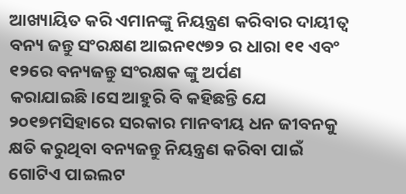ଆଖ୍ୟାୟିତ କରି ଏମାନଙ୍କୁ ନିୟନ୍ତ୍ରଣ କରିବାର ଦାୟୀତ୍ଵ ବନ୍ୟ ଜନ୍ତୁ ସଂରକ୍ଷଣ ଆଇନ୧୯୭୨ ର ଧାରା ୧୧ ଏବଂ ୧୨ରେ ବନ୍ୟଜନ୍ତୁ ସଂରକ୍ଷକ ଙ୍କୁ ଅର୍ପଣ କରାଯାଇଛି।ସେ ଆହୁରି ବି କହିଛନ୍ତି ଯେ ୨୦୧୭ମସିହାରେ ସରକାର ମାନବୀୟ ଧନ ଜୀବନକୁ କ୍ଷତି କରୁଥିବା ବନ୍ୟଜନ୍ତୁ ନିୟନ୍ତ୍ରଣ କରିବା ପାଇଁ ଗୋଟିଏ ପାଇଲଟ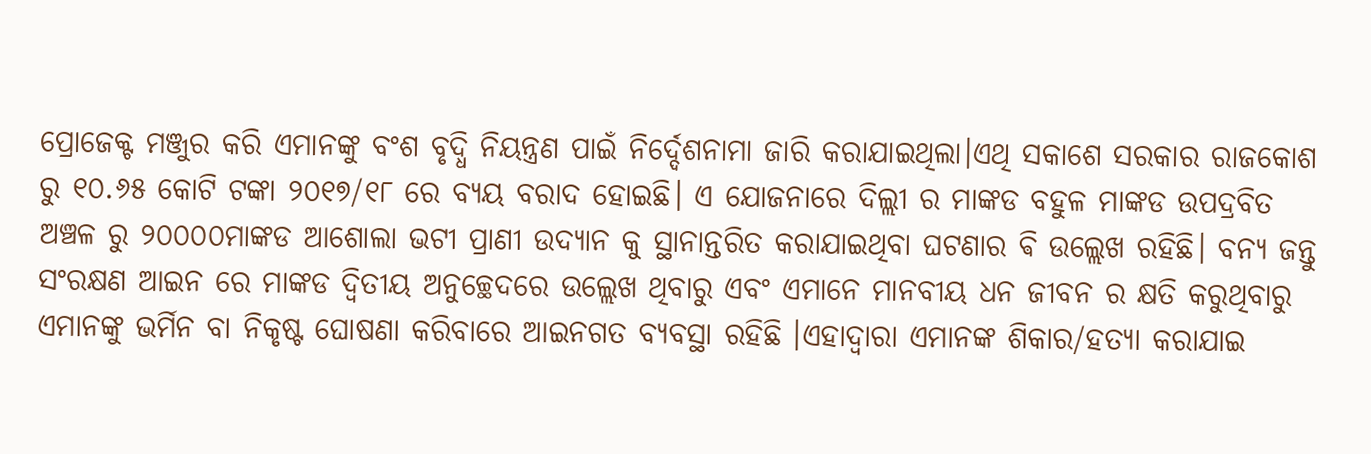ପ୍ରୋଜେକ୍ଟ ମଞ୍ଜୁର କରି ଏମାନଙ୍କୁ ବଂଶ ବୃଦ୍ଧି ନିୟନ୍ତ୍ରଣ ପାଇଁ ନିର୍ଦ୍ଦେଶନାମା ଜାରି କରାଯାଇଥିଲା।ଏଥି ସକାଶେ ସରକାର ରାଜକୋଶ ରୁ ୧୦.୬୫ କୋଟି ଟଙ୍କା ୨୦୧୭/୧୮ ରେ ବ୍ୟୟ ବରାଦ ହୋଇଛି। ଏ ଯୋଜନାରେ ଦିଲ୍ଲୀ ର ମାଙ୍କଡ ବହୁଳ ମାଙ୍କଡ ଉପଦ୍ରବିତ ଅଞ୍ଚଳ ରୁ ୨୦୦୦୦ମାଙ୍କଡ ଆଶୋଲା ଭଟୀ ପ୍ରାଣୀ ଉଦ୍ୟାନ କୁ ସ୍ଥାନାନ୍ତରିତ କରାଯାଇଥିବା ଘଟଣାର ଵି ଉଲ୍ଲେଖ ରହିଛି। ବନ୍ୟ ଜନ୍ତୁ ସଂରକ୍ଷଣ ଆଇନ ରେ ମାଙ୍କଡ ଦ୍ବିତୀୟ ଅନୁଚ୍ଛେଦରେ ଉଲ୍ଲେଖ ଥିବାରୁ ଏବଂ ଏମାନେ ମାନବୀୟ ଧନ ଜୀବନ ର କ୍ଷତି କରୁଥିବାରୁ ଏମାନଙ୍କୁ ଭର୍ମିନ ବା ନିକୃଷ୍ଟ ଘୋଷଣା କରିବାରେ ଆଇନଗତ ବ୍ୟବସ୍ଥା ରହିଛି ।ଏହାଦ୍ବାରା ଏମାନଙ୍କ ଶିକାର/ହତ୍ୟା କରାଯାଇ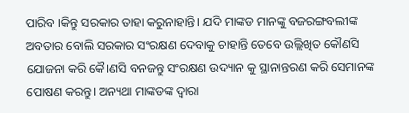ପାରିବ ।କିନ୍ତୁ ସରକାର ତାହା କରୁନାହାନ୍ତି। ଯଦି ମାଙ୍କଡ ମାନଙ୍କୁ ବଜରଙ୍ଗବଲୀଙ୍କ ଅବତାର ବୋଲି ସରକାର ସଂରକ୍ଷଣ ଦେବାକୁ ଚାହାନ୍ତି ତେବେ ଉଲ୍ଲିଖିତ କୌଣସି ଯୋଜନା କରି କୈ।ଣସି ବନଜନ୍ତୁ ସଂରକ୍ଷଣ ଉଦ୍ୟାନ କୁ ସ୍ଥାନାନ୍ତରଣ କରି ସେମାନଙ୍କ ପୋଷଣ କରନ୍ତୁ। ଅନ୍ୟଥା ମାଙ୍କଡଙ୍କ ଦ୍ବାରା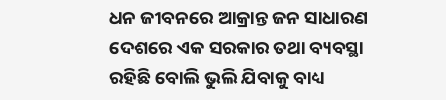ଧନ ଜୀବନରେ ଆକ୍ରାନ୍ତ ଜନ ସାଧାରଣ ଦେଶରେ ଏକ ସରକାର ତଥା ବ୍ୟବସ୍ଥା ରହିଛି ବୋଲି ଭୁଲି ଯିବାକୁ ବାଧ୍ୟ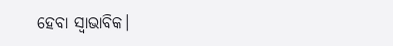ହେବା ସ୍ଵାଭାବିକ।